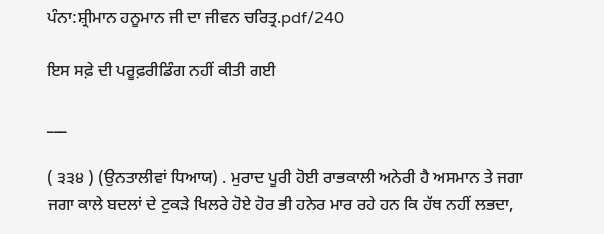ਪੰਨਾ:ਸ਼੍ਰੀਮਾਨ ਹਨੂਮਾਨ ਜੀ ਦਾ ਜੀਵਨ ਚਰਿਤ੍ਰ.pdf/240

ਇਸ ਸਫ਼ੇ ਦੀ ਪਰੂਫ਼ਰੀਡਿੰਗ ਨਹੀਂ ਕੀਤੀ ਗਈ

___

( ੩੩੪ ) (ਉਨਤਾਲੀਵਾਂ ਧਿਆਯ) . ਮੁਰਾਦ ਪੂਰੀ ਹੋਈ ਰਾਭਕਾਲੀ ਅਨੇਰੀ ਹੈ ਅਸਮਾਨ ਤੇ ਜਗਾ ਜਗਾ ਕਾਲੇ ਬਦਲਾਂ ਦੇ ਟੁਕੜੇ ਖਿਲਰੇ ਹੋਏ ਹੋਰ ਭੀ ਹਨੇਰ ਮਾਰ ਰਹੇ ਹਨ ਕਿ ਹੱਥ ਨਹੀਂ ਲਭਦਾ,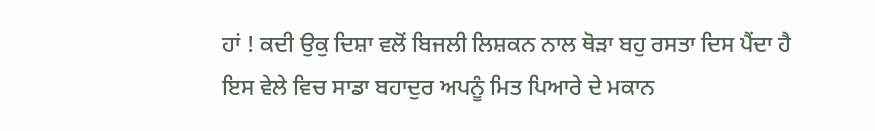ਹਾਂ ! ਕਦੀ ਉਕੁ ਦਿਸ਼ਾ ਵਲੋਂ ਬਿਜਲੀ ਲਿਸ਼ਕਨ ਨਾਲ ਥੋੜਾ ਬਹੁ ਰਸਤਾ ਦਿਸ ਪੈਂਦਾ ਹੈ ਇਸ ਵੇਲੇ ਵਿਚ ਸਾਡਾ ਬਹਾਦੁਰ ਅਪਨੂੰ ਮਿਤ ਪਿਆਰੇ ਦੇ ਮਕਾਨ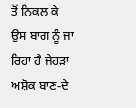ਤੋਂ ਨਿਕਲ ਕੇ ਉਸ ਬਾਗ ਨੂੰ ਜਾ ਰਿਹਾ ਹੈ ਜੇਹੜਾ ਅਸ਼ੋਕ ਬਾਣ-ਦੇ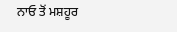ਨਾਓ ਤੋਂ ਮਸ਼ਹੂਰ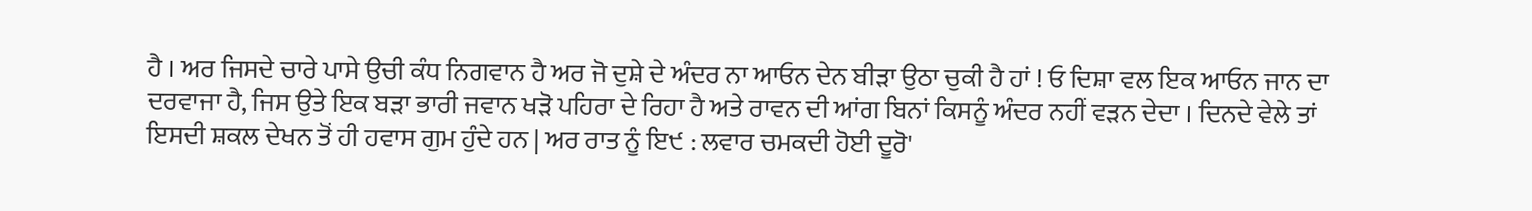ਹੈ । ਅਰ ਜਿਸਦੇ ਚਾਰੇ ਪਾਸੇ ਉਚੀ ਕੰਧ ਨਿਗਵਾਨ ਹੈ ਅਰ ਜੋ ਦੁਸ਼ੇ ਦੇ ਅੰਦਰ ਨਾ ਆਓਨ ਦੇਨ ਬੀੜਾ ਉਠਾ ਚੁਕੀ ਹੈ ਹਾਂ ! ਓ ਦਿਸ਼ਾ ਵਲ ਇਕ ਆਓਨ ਜਾਨ ਦਾ ਦਰਵਾਜਾ ਹੈ, ਜਿਸ ਉਤੇ ਇਕ ਬੜਾ ਭਾਰੀ ਜਵਾਨ ਖੜੋ ਪਹਿਰਾ ਦੇ ਰਿਹਾ ਹੈ ਅਤੇ ਰਾਵਨ ਦੀ ਆਂਗ ਬਿਨਾਂ ਕਿਸਨੂੰ ਅੰਦਰ ਨਹੀਂ ਵੜਨ ਦੇਦਾ । ਦਿਨਦੇ ਵੇਲੇ ਤਾਂ ਇਸਦੀ ਸ਼ਕਲ ਦੇਖਨ ਤੋਂ ਹੀ ਹਵਾਸ ਗੁਮ ਹੁੰਦੇ ਹਨ | ਅਰ ਰਾਤ ਨੂੰ ਇ੯ : ਲਵਾਰ ਚਮਕਦੀ ਹੋਈ ਦੂਰੋ'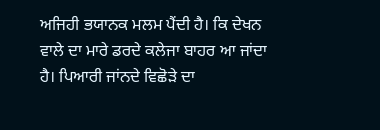ਅਜਿਹੀ ਭਯਾਨਕ ਮਲਮ ਪੈਂਦੀ ਹੈ। ਕਿ ਦੇਖਨ ਵਾਲੇ ਦਾ ਮਾਰੇ ਡਰਦੇ ਕਲੇਜਾ ਬਾਹਰ ਆ ਜਾਂਦਾ ਹੈ। ਪਿਆਰੀ ਜਾਂਨਦੇ ਵਿਛੋੜੇ ਦਾ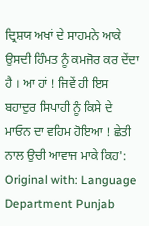ਦ੍ਰਿਸ਼ਯ ਅਖਾਂ ਦੇ ਸਾਹਮਨੇ ਆਕੇ ਉਸਦੀ ਹਿੰਮਤ ਨੂੰ ਕਮਜੋਰ ਕਰ ਦੇਂਦਾ ਹੈ । ਆ ਹਾਂ ! ਜਿਵੇਂ ਹੀ ਇਸ ਬਹਾਦੁਰ ਸਿਪਾਹੀ ਨੂੰ ਕਿਸੇ ਦੇ ਮਾਓਨ ਦਾ ਵਹਿਮ ਹੋਇਆ ! ਛੇਤੀ ਨਾਲ ਉਚੀ ਆਵਾਜ ਮਾਕੇ ਕਿਹ': Original with: Language Department Punjab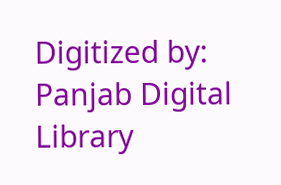Digitized by: Panjab Digital Library